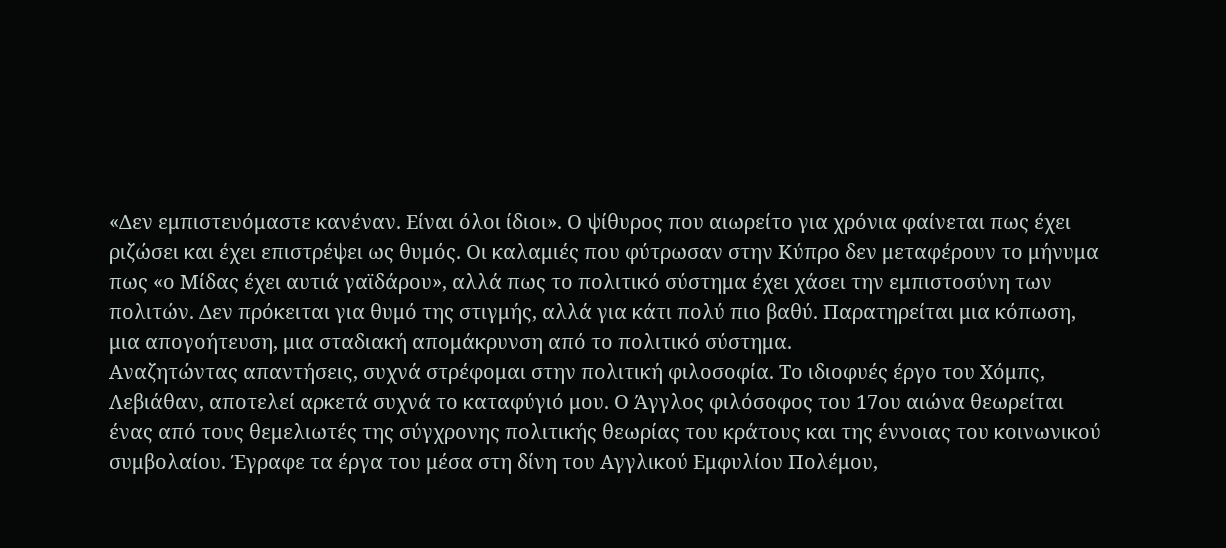«Δεν εμπιστευόμαστε κανέναν. Είναι όλοι ίδιοι». Ο ψίθυρος που αιωρείτο για χρόνια φαίνεται πως έχει ριζώσει και έχει επιστρέψει ως θυμός. Οι καλαμιές που φύτρωσαν στην Κύπρο δεν μεταφέρουν το μήνυμα πως «ο Μίδας έχει αυτιά γαϊδάρου», αλλά πως το πολιτικό σύστημα έχει χάσει την εμπιστοσύνη των πολιτών. Δεν πρόκειται για θυμό της στιγμής, αλλά για κάτι πολύ πιο βαθύ. Παρατηρείται μια κόπωση, μια απογοήτευση, μια σταδιακή απομάκρυνση από το πολιτικό σύστημα.
Αναζητώντας απαντήσεις, συχνά στρέφομαι στην πολιτική φιλοσοφία. Το ιδιοφυές έργο του Χόμπς, Λεβιάθαν, αποτελεί αρκετά συχνά το καταφύγιό μου. Ο Άγγλος φιλόσοφος του 17ου αιώνα θεωρείται ένας από τους θεμελιωτές της σύγχρονης πολιτικής θεωρίας του κράτους και της έννοιας του κοινωνικού συμβολαίου. Έγραφε τα έργα του μέσα στη δίνη του Αγγλικού Εμφυλίου Πολέμου,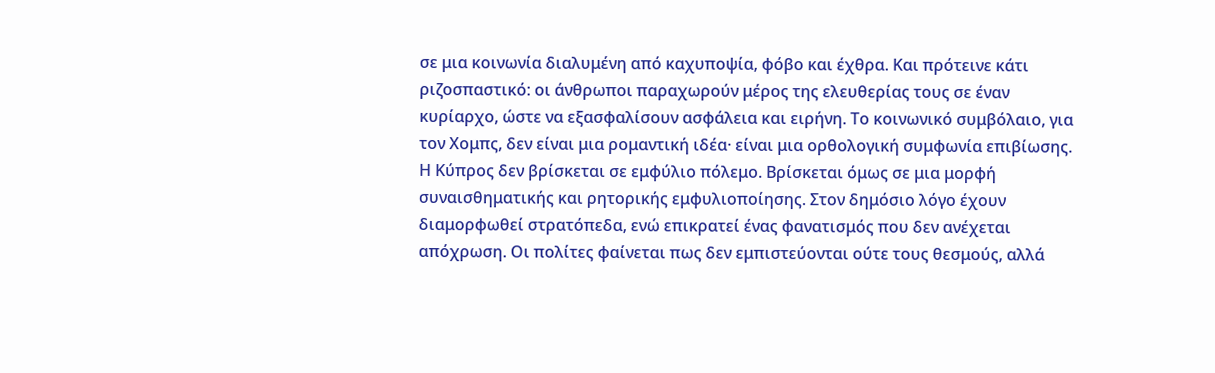σε μια κοινωνία διαλυμένη από καχυποψία, φόβο και έχθρα. Και πρότεινε κάτι ριζοσπαστικό: οι άνθρωποι παραχωρούν μέρος της ελευθερίας τους σε έναν κυρίαρχο, ώστε να εξασφαλίσουν ασφάλεια και ειρήνη. Το κοινωνικό συμβόλαιο, για τον Χομπς, δεν είναι μια ρομαντική ιδέα· είναι μια ορθολογική συμφωνία επιβίωσης.
Η Κύπρος δεν βρίσκεται σε εμφύλιο πόλεμο. Βρίσκεται όμως σε μια μορφή συναισθηματικής και ρητορικής εμφυλιοποίησης. Στον δημόσιο λόγο έχουν διαμορφωθεί στρατόπεδα, ενώ επικρατεί ένας φανατισμός που δεν ανέχεται απόχρωση. Οι πολίτες φαίνεται πως δεν εμπιστεύονται ούτε τους θεσμούς, αλλά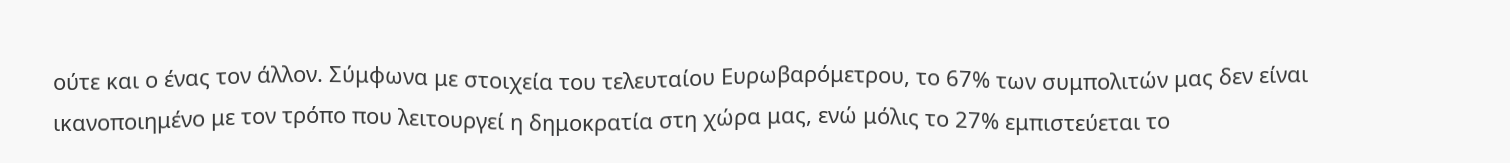ούτε και ο ένας τον άλλον. Σύμφωνα με στοιχεία του τελευταίου Ευρωβαρόμετρου, το 67% των συμπολιτών μας δεν είναι ικανοποιημένο με τον τρόπο που λειτουργεί η δημοκρατία στη χώρα μας, ενώ μόλις το 27% εμπιστεύεται το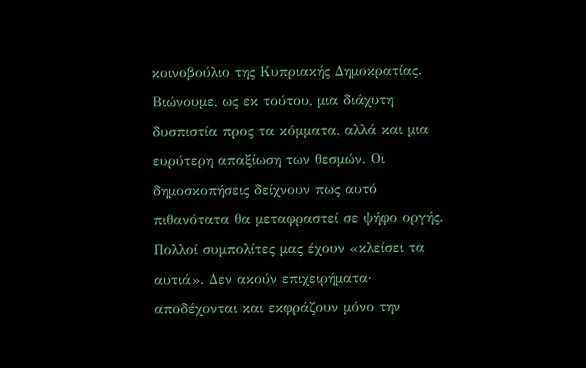κοινοβούλιο της Κυπριακής Δημοκρατίας.
Βιώνουμε, ως εκ τούτου, μια διάχυτη δυσπιστία προς τα κόμματα, αλλά και μια ευρύτερη απαξίωση των θεσμών. Οι δημοσκοπήσεις δείχνουν πως αυτό πιθανότατα θα μεταφραστεί σε ψήφο οργής. Πολλοί συμπολίτες μας έχουν «κλείσει τα αυτιά». Δεν ακούν επιχειρήματα· αποδέχονται και εκφράζουν μόνο την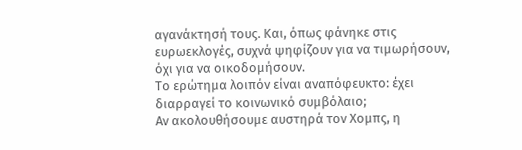αγανάκτησή τους. Και, όπως φάνηκε στις ευρωεκλογές, συχνά ψηφίζουν για να τιμωρήσουν, όχι για να οικοδομήσουν.
Το ερώτημα λοιπόν είναι αναπόφευκτο: έχει διαρραγεί το κοινωνικό συμβόλαιο;
Αν ακολουθήσουμε αυστηρά τον Χομπς, η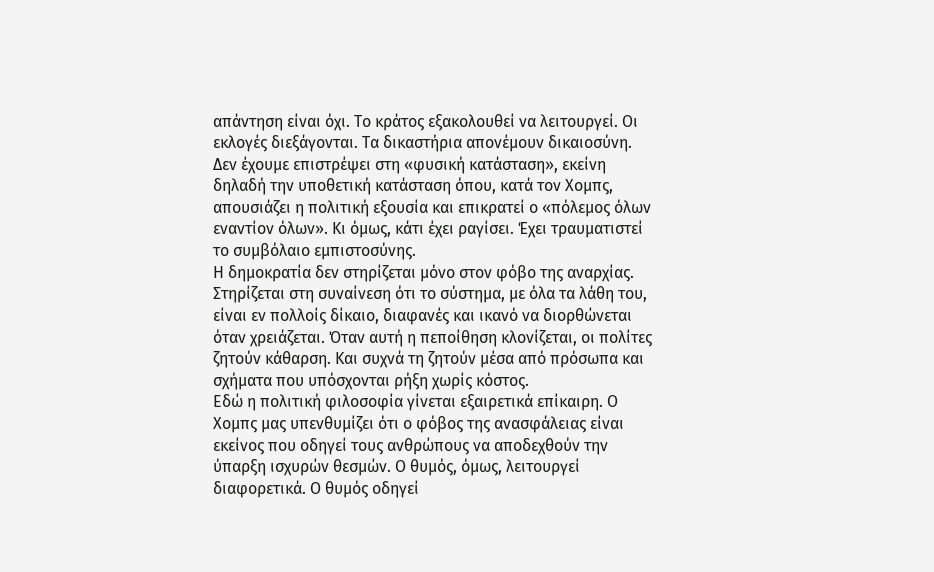απάντηση είναι όχι. Το κράτος εξακολουθεί να λειτουργεί. Οι εκλογές διεξάγονται. Τα δικαστήρια απονέμουν δικαιοσύνη. Δεν έχουμε επιστρέψει στη «φυσική κατάσταση», εκείνη δηλαδή την υποθετική κατάσταση όπου, κατά τον Χομπς, απουσιάζει η πολιτική εξουσία και επικρατεί ο «πόλεμος όλων εναντίον όλων». Κι όμως, κάτι έχει ραγίσει. Έχει τραυματιστεί το συμβόλαιο εμπιστοσύνης.
Η δημοκρατία δεν στηρίζεται μόνο στον φόβο της αναρχίας. Στηρίζεται στη συναίνεση ότι το σύστημα, με όλα τα λάθη του, είναι εν πολλοίς δίκαιο, διαφανές και ικανό να διορθώνεται όταν χρειάζεται. Όταν αυτή η πεποίθηση κλονίζεται, οι πολίτες ζητούν κάθαρση. Και συχνά τη ζητούν μέσα από πρόσωπα και σχήματα που υπόσχονται ρήξη χωρίς κόστος.
Εδώ η πολιτική φιλοσοφία γίνεται εξαιρετικά επίκαιρη. Ο Χομπς μας υπενθυμίζει ότι ο φόβος της ανασφάλειας είναι εκείνος που οδηγεί τους ανθρώπους να αποδεχθούν την ύπαρξη ισχυρών θεσμών. Ο θυμός, όμως, λειτουργεί διαφορετικά. Ο θυμός οδηγεί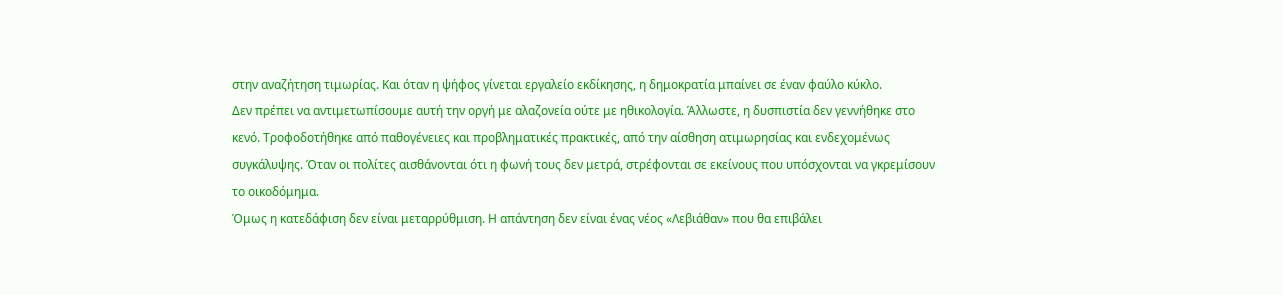στην αναζήτηση τιμωρίας. Και όταν η ψήφος γίνεται εργαλείο εκδίκησης, η δημοκρατία μπαίνει σε έναν φαύλο κύκλο.
Δεν πρέπει να αντιμετωπίσουμε αυτή την οργή με αλαζονεία ούτε με ηθικολογία. Άλλωστε, η δυσπιστία δεν γεννήθηκε στο κενό. Τροφοδοτήθηκε από παθογένειες και προβληματικές πρακτικές, από την αίσθηση ατιμωρησίας και ενδεχομένως συγκάλυψης. Όταν οι πολίτες αισθάνονται ότι η φωνή τους δεν μετρά, στρέφονται σε εκείνους που υπόσχονται να γκρεμίσουν το οικοδόμημα.
Όμως η κατεδάφιση δεν είναι μεταρρύθμιση. Η απάντηση δεν είναι ένας νέος «Λεβιάθαν» που θα επιβάλει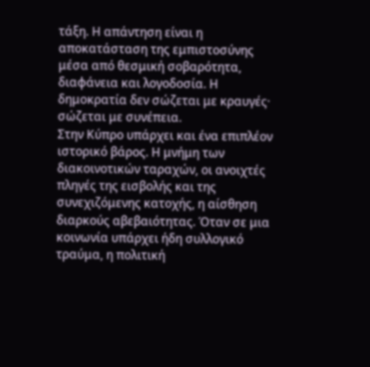τάξη. Η απάντηση είναι η αποκατάσταση της εμπιστοσύνης μέσα από θεσμική σοβαρότητα, διαφάνεια και λογοδοσία. Η δημοκρατία δεν σώζεται με κραυγές· σώζεται με συνέπεια.
Στην Κύπρο υπάρχει και ένα επιπλέον ιστορικό βάρος. Η μνήμη των διακοινοτικών ταραχών, οι ανοιχτές πληγές της εισβολής και της συνεχιζόμενης κατοχής, η αίσθηση διαρκούς αβεβαιότητας. Όταν σε μια κοινωνία υπάρχει ήδη συλλογικό τραύμα, η πολιτική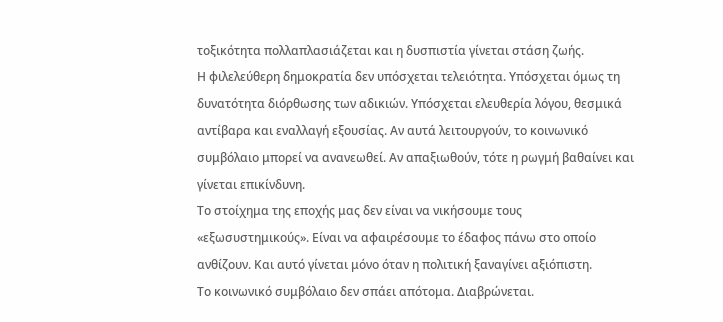τοξικότητα πολλαπλασιάζεται και η δυσπιστία γίνεται στάση ζωής.
Η φιλελεύθερη δημοκρατία δεν υπόσχεται τελειότητα. Υπόσχεται όμως τη δυνατότητα διόρθωσης των αδικιών. Υπόσχεται ελευθερία λόγου, θεσμικά αντίβαρα και εναλλαγή εξουσίας. Αν αυτά λειτουργούν, το κοινωνικό συμβόλαιο μπορεί να ανανεωθεί. Αν απαξιωθούν, τότε η ρωγμή βαθαίνει και γίνεται επικίνδυνη.
Το στοίχημα της εποχής μας δεν είναι να νικήσουμε τους «εξωσυστημικούς». Είναι να αφαιρέσουμε το έδαφος πάνω στο οποίο ανθίζουν. Και αυτό γίνεται μόνο όταν η πολιτική ξαναγίνει αξιόπιστη.
Το κοινωνικό συμβόλαιο δεν σπάει απότομα. Διαβρώνεται.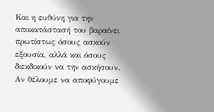Και η ευθύνη για την αποκατάστασή του βαραίνει πρωτίστως όσους ασκούν εξουσία, αλλά και όσους διεκδικούν να την ασκήσουν. Αν θέλουμε να αποφύγουμε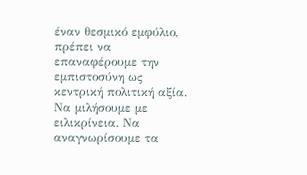έναν θεσμικό εμφύλιο, πρέπει να επαναφέρουμε την εμπιστοσύνη ως κεντρική πολιτική αξία. Να μιλήσουμε με ειλικρίνεια. Να αναγνωρίσουμε τα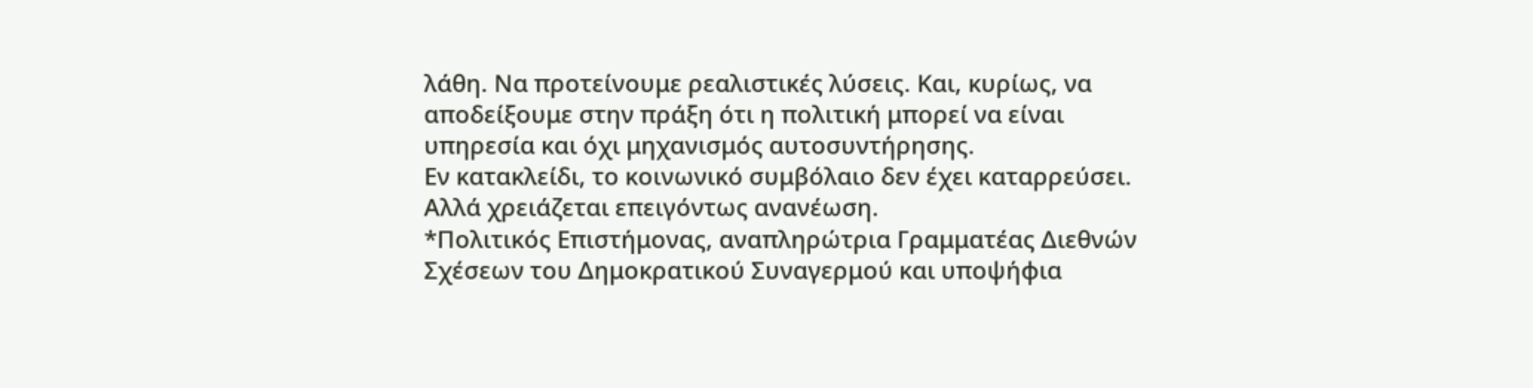λάθη. Να προτείνουμε ρεαλιστικές λύσεις. Και, κυρίως, να αποδείξουμε στην πράξη ότι η πολιτική μπορεί να είναι υπηρεσία και όχι μηχανισμός αυτοσυντήρησης.
Εν κατακλείδι, το κοινωνικό συμβόλαιο δεν έχει καταρρεύσει. Αλλά χρειάζεται επειγόντως ανανέωση.
*Πολιτικός Επιστήμονας, αναπληρώτρια Γραμματέας Διεθνών Σχέσεων του Δημοκρατικού Συναγερμού και υποψήφια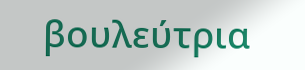βουλεύτρια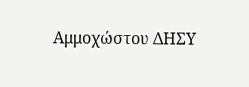Αμμοχώστου ΔΗΣΥ